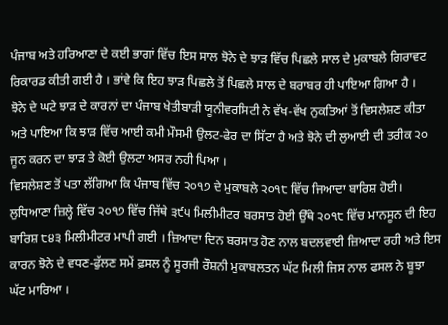ਪੰਜਾਬ ਅਤੇ ਹਰਿਆਣਾ ਦੇ ਕਈ ਭਾਗਾਂ ਵਿੱਚ ਇਸ ਸਾਲ ਝੋਨੇ ਦੇ ਝਾੜ ਵਿੱਚ ਪਿਛਲੇ ਸਾਲ ਦੇ ਮੁਕਾਬਲੇ ਗਿਰਾਵਟ ਰਿਕਾਰਡ ਕੀਤੀ ਗਈ ਹੈ । ਭਾਂਵੇ ਕਿ ਇਹ ਝਾੜ ਪਿਛਲੇ ਤੋਂ ਪਿਛਲੇ ਸਾਲ ਦੇ ਬਰਾਬਰ ਹੀ ਪਾਇਆ ਗਿਆ ਹੈ ।
ਝੋਨੇ ਦੇ ਘਟੇ ਝਾੜ ਦੇ ਕਾਰਨਾਂ ਦਾ ਪੰਜਾਬ ਖੇਤੀਬਾੜੀ ਯੂਨੀਵਰਸਿਟੀ ਨੇ ਵੱਖ-ਵੱਖ ਨੁਕਤਿਆਂ ਤੋਂ ਵਿਸਲੇਸ਼ਣ ਕੀਤਾ ਅਤੇ ਪਾਇਆ ਕਿ ਝਾੜ ਵਿੱਚ ਆਈ ਕਮੀ ਮੌਸਮੀ ਉਲਟ-ਫੇਰ ਦਾ ਸਿੱਟਾ ਹੈ ਅਤੇ ਝੋਨੇ ਦੀ ਲੁਆਈ ਦੀ ਤਰੀਕ ੨੦ ਜੂਨ ਕਰਨ ਦਾ ਝਾੜ ਤੇ ਕੋਈ ਉਲਟਾ ਅਸਰ ਨਹੀ ਪਿਆ ।
ਵਿਸਲੇਸ਼ਣ ਤੋਂ ਪਤਾ ਲੱਗਿਆ ਕਿ ਪੰਜਾਬ ਵਿੱਚ ੨੦੧੭ ਦੇ ਮੁਕਾਬਲੇ ੨੦੧੮ ਵਿੱਚ ਜਿਆਦਾ ਬਾਰਿਸ਼ ਹੋਈ। ਲੁਧਿਆਣਾ ਜ਼ਿਲ੍ਹੇ ਵਿੱਚ ੨੦੧੭ ਵਿੱਚ ਜਿੱਥੇ ੩੯੫ ਮਿਲੀਮੀਟਰ ਬਰਸਾਤ ਹੋਈ ਉੱਥੇ ੨੦੧੮ ਵਿੱਚ ਮਾਨਸੂਨ ਦੀ ਇਹ ਬਾਰਿਸ਼ ੮੪੩ ਮਿਲੀਮੀਟਰ ਮਾਪੀ ਗਈ । ਜ਼ਿਆਦਾ ਦਿਨ ਬਰਸਾਤ ਹੋਣ ਨਾਲ ਬਦਲਵਾਈ ਜ਼ਿਆਦਾ ਰਹੀ ਅਤੇ ਇਸ ਕਾਰਨ ਝੋਨੇ ਦੇ ਵਧਣ-ਫੁੱਲਣ ਸਮੇਂ ਫ਼ਸਲ ਨੂੰ ਸੂਰਜੀ ਰੌਸ਼ਨੀ ਮੁਕਾਬਲਤਨ ਘੱਟ ਮਿਲੀ ਜਿਸ ਨਾਲ ਫਸਲ ਨੇ ਬੂਝਾ ਘੱਟ ਮਾਰਿਆ ।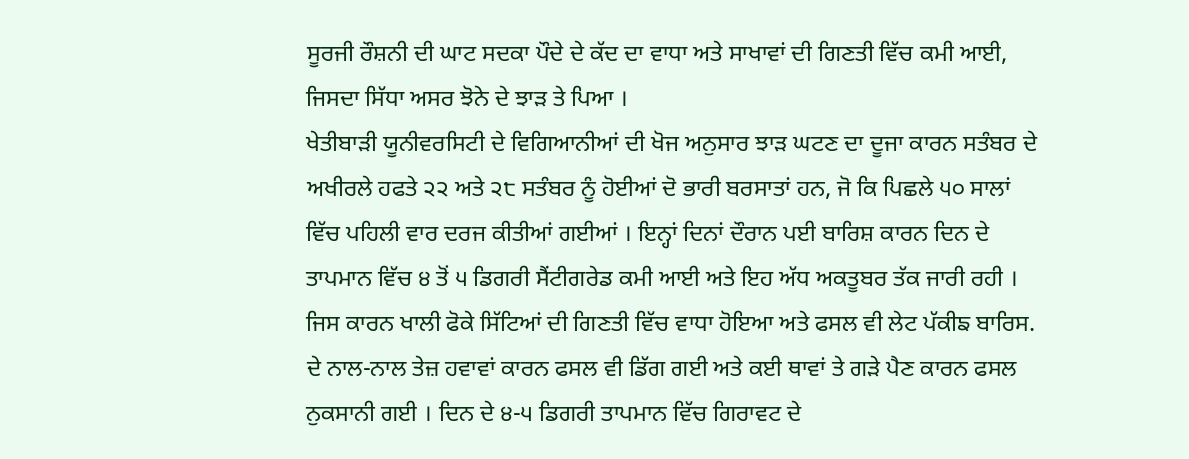ਸੂਰਜੀ ਰੌਸ਼ਨੀ ਦੀ ਘਾਟ ਸਦਕਾ ਪੌਦੇ ਦੇ ਕੱਦ ਦਾ ਵਾਧਾ ਅਤੇ ਸਾਖਾਵਾਂ ਦੀ ਗਿਣਤੀ ਵਿੱਚ ਕਮੀ ਆਈ, ਜਿਸਦਾ ਸਿੱਧਾ ਅਸਰ ਝੋਨੇ ਦੇ ਝਾੜ ਤੇ ਪਿਆ ।
ਖੇਤੀਬਾੜੀ ਯੂਨੀਵਰਸਿਟੀ ਦੇ ਵਿਗਿਆਨੀਆਂ ਦੀ ਖੋਜ ਅਨੁਸਾਰ ਝਾੜ ਘਟਣ ਦਾ ਦੂਜਾ ਕਾਰਨ ਸਤੰਬਰ ਦੇ ਅਖੀਰਲੇ ਹਫਤੇ ੨੨ ਅਤੇ ੨੮ ਸਤੰਬਰ ਨੂੰ ਹੋਈਆਂ ਦੋ ਭਾਰੀ ਬਰਸਾਤਾਂ ਹਨ, ਜੋ ਕਿ ਪਿਛਲੇ ੫੦ ਸਾਲਾਂ ਵਿੱਚ ਪਹਿਲੀ ਵਾਰ ਦਰਜ ਕੀਤੀਆਂ ਗਈਆਂ । ਇਨ੍ਹਾਂ ਦਿਨਾਂ ਦੌਰਾਨ ਪਈ ਬਾਰਿਸ਼ ਕਾਰਨ ਦਿਨ ਦੇ ਤਾਪਮਾਨ ਵਿੱਚ ੪ ਤੋਂ ੫ ਡਿਗਰੀ ਸੈਂਟੀਗਰੇਡ ਕਮੀ ਆਈ ਅਤੇ ਇਹ ਅੱਧ ਅਕਤੂਬਰ ਤੱਕ ਜਾਰੀ ਰਹੀ । ਜਿਸ ਕਾਰਨ ਖਾਲੀ ਫੋਕੇ ਸਿੱਟਿਆਂ ਦੀ ਗਿਣਤੀ ਵਿੱਚ ਵਾਧਾ ਹੋਇਆ ਅਤੇ ਫਸਲ ਵੀ ਲੇਟ ਪੱਕੀਙ ਬਾਰਿਸ. ਦੇ ਨਾਲ-ਨਾਲ ਤੇਜ਼ ਹਵਾਵਾਂ ਕਾਰਨ ਫਸਲ ਵੀ ਡਿੱਗ ਗਈ ਅਤੇ ਕਈ ਥਾਵਾਂ ਤੇ ਗੜੇ ਪੈਣ ਕਾਰਨ ਫਸਲ ਨੁਕਸਾਨੀ ਗਈ । ਦਿਨ ਦੇ ੪-੫ ਡਿਗਰੀ ਤਾਪਮਾਨ ਵਿੱਚ ਗਿਰਾਵਟ ਦੇ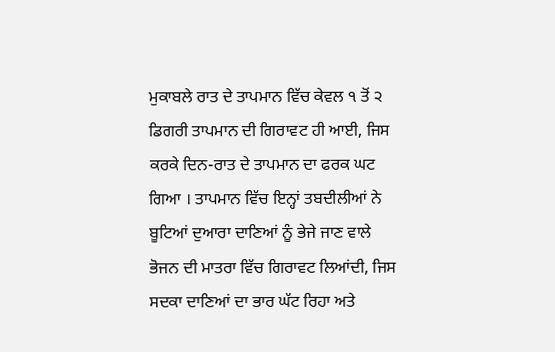ਮੁਕਾਬਲੇ ਰਾਤ ਦੇ ਤਾਪਮਾਨ ਵਿੱਚ ਕੇਵਲ ੧ ਤੋਂ ੨ ਡਿਗਰੀ ਤਾਪਮਾਨ ਦੀ ਗਿਰਾਵਟ ਹੀ ਆਈ, ਜਿਸ ਕਰਕੇ ਦਿਨ-ਰਾਤ ਦੇ ਤਾਪਮਾਨ ਦਾ ਫਰਕ ਘਟ ਗਿਆ । ਤਾਪਮਾਨ ਵਿੱਚ ਇਨ੍ਹਾਂ ਤਬਦੀਲੀਆਂ ਨੇ ਬੂਟਿਆਂ ਦੁਆਰਾ ਦਾਣਿਆਂ ਨੂੰ ਭੇਜੇ ਜਾਣ ਵਾਲੇ ਭੋਜਨ ਦੀ ਮਾਤਰਾ ਵਿੱਚ ਗਿਰਾਵਟ ਲਿਆਂਦੀ, ਜਿਸ ਸਦਕਾ ਦਾਣਿਆਂ ਦਾ ਭਾਰ ਘੱਟ ਰਿਹਾ ਅਤੇ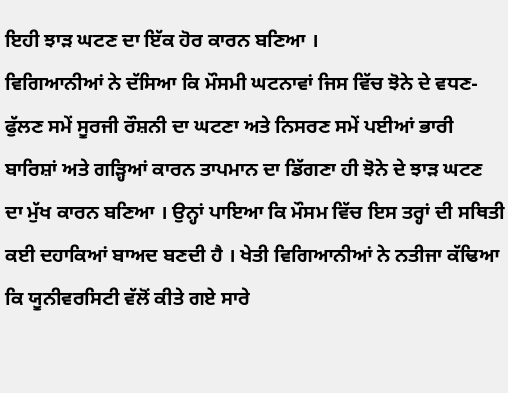ਇਹੀ ਝਾੜ ਘਟਣ ਦਾ ਇੱਕ ਹੋਰ ਕਾਰਨ ਬਣਿਆ ।
ਵਿਗਿਆਨੀਆਂ ਨੇ ਦੱਸਿਆ ਕਿ ਮੌਸਮੀ ਘਟਨਾਵਾਂ ਜਿਸ ਵਿੱਚ ਝੋਨੇ ਦੇ ਵਧਣ-ਫੁੱਲਣ ਸਮੇਂ ਸੂਰਜੀ ਰੌਸ਼ਨੀ ਦਾ ਘਟਣਾ ਅਤੇ ਨਿਸਰਣ ਸਮੇਂ ਪਈਆਂ ਭਾਰੀ ਬਾਰਿਸ਼ਾਂ ਅਤੇ ਗੜ੍ਹਿਆਂ ਕਾਰਨ ਤਾਪਮਾਨ ਦਾ ਡਿੱਗਣਾ ਹੀ ਝੋਨੇ ਦੇ ਝਾੜ ਘਟਣ ਦਾ ਮੁੱਖ ਕਾਰਨ ਬਣਿਆ । ਉਨ੍ਹਾਂ ਪਾਇਆ ਕਿ ਮੌਸਮ ਵਿੱਚ ਇਸ ਤਰ੍ਹਾਂ ਦੀ ਸਥਿਤੀ ਕਈ ਦਹਾਕਿਆਂ ਬਾਅਦ ਬਣਦੀ ਹੈ । ਖੇਤੀ ਵਿਗਿਆਨੀਆਂ ਨੇ ਨਤੀਜਾ ਕੱਢਿਆ ਕਿ ਯੂਨੀਵਰਸਿਟੀ ਵੱਲੋਂ ਕੀਤੇ ਗਏ ਸਾਰੇ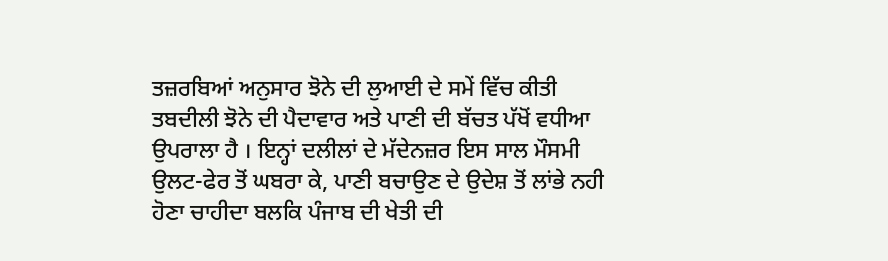ਤਜ਼ਰਬਿਆਂ ਅਨੁਸਾਰ ਝੋਨੇ ਦੀ ਲੁਆਈ ਦੇ ਸਮੇਂ ਵਿੱਚ ਕੀਤੀ ਤਬਦੀਲੀ ਝੋਨੇ ਦੀ ਪੈਦਾਵਾਰ ਅਤੇ ਪਾਣੀ ਦੀ ਬੱਚਤ ਪੱਖੋਂ ਵਧੀਆ ਉਪਰਾਲਾ ਹੈ । ਇਨ੍ਹਾਂ ਦਲੀਲਾਂ ਦੇ ਮੱਦੇਨਜ਼ਰ ਇਸ ਸਾਲ ਮੌਸਮੀ ਉਲਟ-ਫੇਰ ਤੋਂ ਘਬਰਾ ਕੇ, ਪਾਣੀ ਬਚਾਉਣ ਦੇ ਉਦੇਸ਼ ਤੋਂ ਲਾਂਭੇ ਨਹੀ ਹੋਣਾ ਚਾਹੀਦਾ ਬਲਕਿ ਪੰਜਾਬ ਦੀ ਖੇਤੀ ਦੀ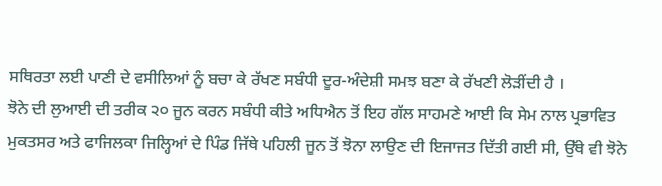ਸਥਿਰਤਾ ਲਈ ਪਾਣੀ ਦੇ ਵਸੀਲਿਆਂ ਨੂੰ ਬਚਾ ਕੇ ਰੱਖਣ ਸਬੰਧੀ ਦੂਰ-ਅੰਦੇਸ਼ੀ ਸਮਝ ਬਣਾ ਕੇ ਰੱਖਣੀ ਲੋੜੀਂਦੀ ਹੈ ।
ਝੋਨੇ ਦੀ ਲੁਆਈ ਦੀ ਤਰੀਕ ੨੦ ਜੂਨ ਕਰਨ ਸਬੰਧੀ ਕੀਤੇ ਅਧਿਐਨ ਤੋਂ ਇਹ ਗੱਲ ਸਾਹਮਣੇ ਆਈ ਕਿ ਸੇਮ ਨਾਲ ਪ੍ਰਭਾਵਿਤ ਮੁਕਤਸਰ ਅਤੇ ਫਾਜਿਲਕਾ ਜਿਲ੍ਹਿਆਂ ਦੇ ਪਿੰਡ ਜਿੱਥੇ ਪਹਿਲੀ ਜੂਨ ਤੋਂ ਝੋਨਾ ਲਾਉਣ ਦੀ ਇਜਾਜਤ ਦਿੱਤੀ ਗਈ ਸੀ, ਉੱਥੇ ਵੀ ਝੋਨੇ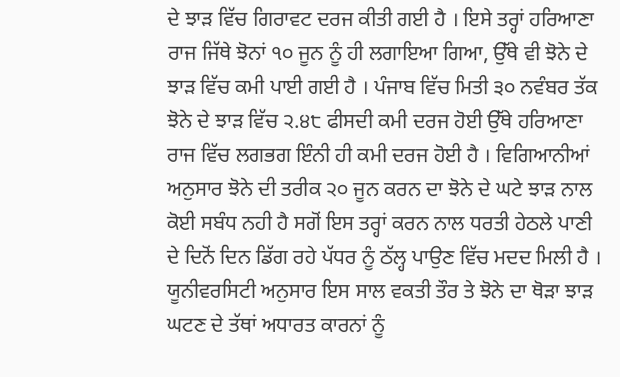ਦੇ ਝਾੜ ਵਿੱਚ ਗਿਰਾਵਟ ਦਰਜ ਕੀਤੀ ਗਈ ਹੈ । ਇਸੇ ਤਰ੍ਹਾਂ ਹਰਿਆਣਾ ਰਾਜ ਜਿੱਥੇ ਝੋਨਾਂ ੧੦ ਜੂਨ ਨੂੰ ਹੀ ਲਗਾਇਆ ਗਿਆ, ਉੱਥੇ ਵੀ ਝੋਨੇ ਦੇ ਝਾੜ ਵਿੱਚ ਕਮੀ ਪਾਈ ਗਈ ਹੈ । ਪੰਜਾਬ ਵਿੱਚ ਮਿਤੀ ੩੦ ਨਵੰਬਰ ਤੱਕ ਝੋਨੇ ਦੇ ਝਾੜ ਵਿੱਚ ੨.੪੮ ਫੀਸਦੀ ਕਮੀ ਦਰਜ ਹੋਈ ਉੱਥੇ ਹਰਿਆਣਾ ਰਾਜ ਵਿੱਚ ਲਗਭਗ ਇੰਨੀ ਹੀ ਕਮੀ ਦਰਜ ਹੋਈ ਹੈ । ਵਿਗਿਆਨੀਆਂ ਅਨੁਸਾਰ ਝੋਨੇ ਦੀ ਤਰੀਕ ੨੦ ਜੂਨ ਕਰਨ ਦਾ ਝੋਨੇ ਦੇ ਘਟੇ ਝਾੜ ਨਾਲ ਕੋਈ ਸਬੰਧ ਨਹੀ ਹੈ ਸਗੋਂ ਇਸ ਤਰ੍ਹਾਂ ਕਰਨ ਨਾਲ ਧਰਤੀ ਹੇਠਲੇ ਪਾਣੀ ਦੇ ਦਿਨੋਂ ਦਿਨ ਡਿੱਗ ਰਹੇ ਪੱਧਰ ਨੂੰ ਠੱਲ੍ਹ ਪਾਉਣ ਵਿੱਚ ਮਦਦ ਮਿਲੀ ਹੈ ।
ਯੂਨੀਵਰਸਿਟੀ ਅਨੁਸਾਰ ਇਸ ਸਾਲ ਵਕਤੀ ਤੌਰ ਤੇ ਝੋਨੇ ਦਾ ਥੋੜਾ ਝਾੜ ਘਟਣ ਦੇ ਤੱਥਾਂ ਅਧਾਰਤ ਕਾਰਨਾਂ ਨੂੰ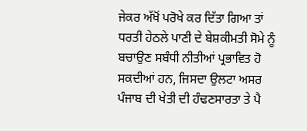ਜੇਕਰ ਅੱਖੋਂ ਪਰੋਖੇ ਕਰ ਦਿੱਤਾ ਗਿਆ ਤਾਂ ਧਰਤੀ ਹੇਠਲੇ ਪਾਣੀ ਦੇ ਬੇਸ਼ਕੀਮਤੀ ਸੋਮੇ ਨੂੰ ਬਚਾਉਣ ਸਬੰਧੀ ਨੀਤੀਆਂ ਪ੍ਰਭਾਵਿਤ ਹੋ ਸਕਦੀਆਂ ਹਨ, ਜਿਸਦਾ ਉਲਟਾ ਅਸਰ ਪੰਜਾਬ ਦੀ ਖੇਤੀ ਦੀ ਹੰਢਣਸਾਰਤਾ ਤੇ ਪੈ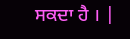ਸਕਦਾ ਹੈ । |